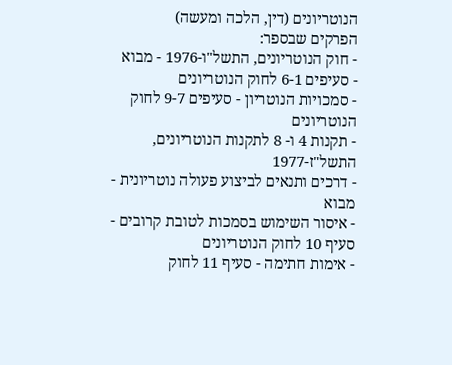הנוטריונים (דין, הלכה ומעשה)
הפרקים שבספר:
- חוק הנוטריונים, התשל"ו-1976 - מבוא
- סעיפים 6-1 לחוק הנוטריונים
- סמכויות הנוטריון - סעיפים 9-7 לחוק הנוטריונים
- תקנות 4 ו- 8 לתקנות הנוטריונים, התשל"ז-1977
- דרכים ותנאים לביצוע פעולה נוטריונית - מבוא
- איסור השימוש בסמכות לטובת קרובים - סעיף 10 לחוק הנוטריונים
- אימות חתימה - סעיף 11 לחוק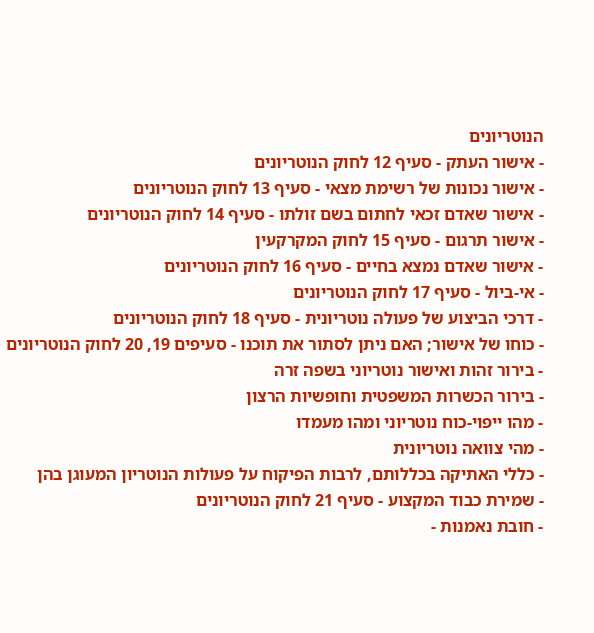הנוטריונים
- אישור העתק - סעיף 12 לחוק הנוטריונים
- אישור נכונות של רשימת מצאי - סעיף 13 לחוק הנוטריונים
- אישור שאדם זכאי לחתום בשם זולתו - סעיף 14 לחוק הנוטריונים
- אישור תרגום - סעיף 15 לחוק המקרקעין
- אישור שאדם נמצא בחיים - סעיף 16 לחוק הנוטריונים
- אי-ביול - סעיף 17 לחוק הנוטריונים
- דרכי הביצוע של פעולה נוטריונית - סעיף 18 לחוק הנוטריונים
- כוחו של אישור; האם ניתן לסתור את תוכנו - סעיפים 19, 20 לחוק הנוטריונים
- בירור זהות ואישור נוטריוני בשפה זרה
- בירור הכשרות המשפטית וחופשיות הרצון
- מהו ייפוי-כוח נוטריוני ומהו מעמדו
- מהי צוואה נוטריונית
- כללי האתיקה בכללותם, לרבות הפיקוח על פעולות הנוטריון המעוגן בהן
- שמירת כבוד המקצוע - סעיף 21 לחוק הנוטריונים
- חובת נאמנות -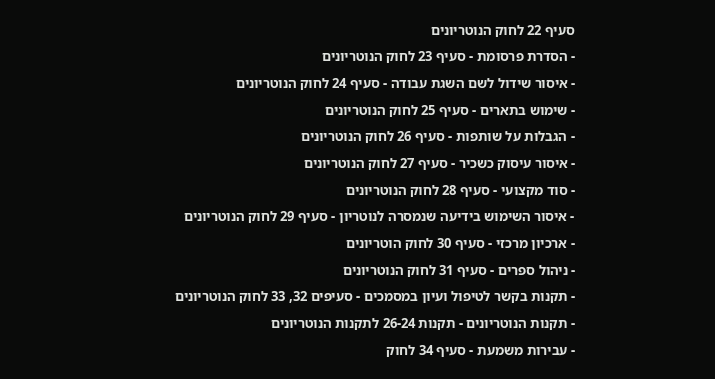סעיף 22 לחוק הנוטריונים
- הסדרת פרסומת - סעיף 23 לחוק הנוטריונים
- איסור שידול לשם השגת עבודה - סעיף 24 לחוק הנוטריונים
- שימוש בתארים - סעיף 25 לחוק הנוטריונים
- הגבלות על שותפות - סעיף 26 לחוק הנוטריונים
- איסור עיסוק כשכיר - סעיף 27 לחוק הנוטריונים
- סוד מקצועי - סעיף 28 לחוק הנוטריונים
- איסור השימוש בידיעה שנמסרה לנוטריון - סעיף 29 לחוק הנוטריונים
- ארכיון מרכזי - סעיף 30 לחוק הוטריונים
- ניהול ספרים - סעיף 31 לחוק הנוטריונים
- תקנות בקשר לטיפול ועיון במסמכים - סעיפים 32, 33 לחוק הנוטריונים
- תקנות הנוטריונים - תקנות 26-24 לתקנות הנוטריונים
- עבירות משמעת - סעיף 34 לחוק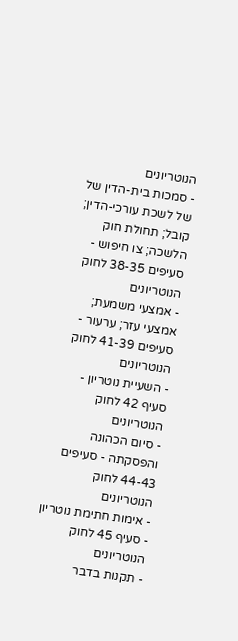הנוטריונים
- סמכות בית-הדין של של לשכת עורכי-הדין; קובל; תחולת חוק הלשכה; צו חיפוש - סעיפים 38-35 לחוק הנוטריונים
- אמצעי משמעת; אמצעי עזר; ערעור - סעיפים 41-39 לחוק הנוטריונים
- השעיית נוטריון - סעיף 42 לחוק הנוטריונים
- סיום הכהונה והפסקתה - סעיפים 44-43 לחוק הנוטריונים
- אימות חתימת נוטריון - סעיף 45 לחוק הנוטריונים
- תקנות בדבר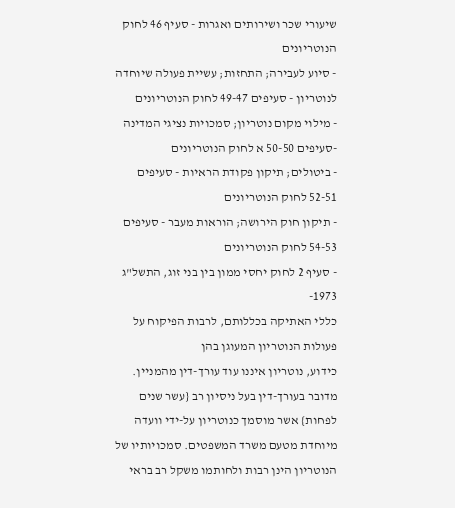שיעורי שכר ושירותים ואגרות - סעיף 46 לחוק הנוטריונים
- סיוע לעבירה; התחזות; עשיית פעולה שיוחדה לנוטריון - סעיפים 49-47 לחוק הנוטריונים
- מילוי מקום נוטריון; סמכויות נציגי המדינה -סעיפים 50-50 א לחוק הנוטריונים
- ביטולים; תיקון פקודת הראיות - סעיפים 52-51 לחוק הנוטריונים
- תיקון חוק הירושה; הוראות מעבר - סעיפים 54-53 לחוק הנוטריונים
- סעיף 2 לחוק יחסי ממון בין בני זוג, התשל"ג 1973-
כללי האתיקה בכללותם, לרבות הפיקוח על פעולות הנוטריון המעוגן בהן
כידוע, נוטריון איננו עוד עורך-דין מהמניין. מדובר בעורך-דין בעל ניסיון רב {עשר שנים לפחות} אשר מוסמך כנוטריון על-ידי וועדה מיוחדת מטעם משרד המשפטים. סמכויותיו של הנוטריון הינן רבות ולחותמו משקל רב בראי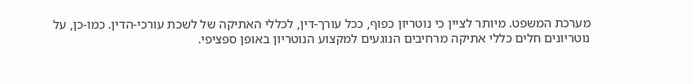מערכת המשפט. מיותר לציין כי נוטריון כפוף, ככל עורך-דין, לכללי האתיקה של לשכת עורכי-הדין. כמו-כן, על נוטריונים חלים כללי אתיקה מרחיבים הנוגעים למקצוע הנוטריון באופן ספציפי.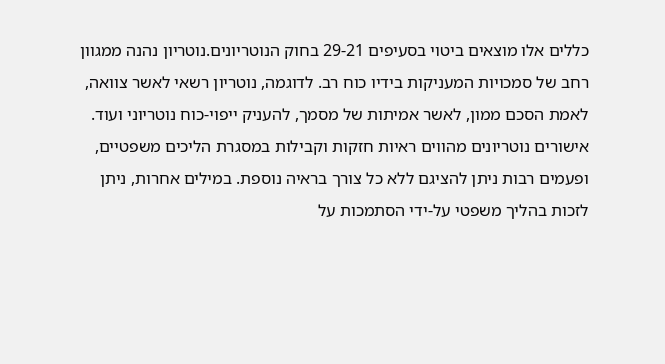כללים אלו מוצאים ביטוי בסעיפים 29-21 בחוק הנוטריונים.נוטריון נהנה ממגוון רחב של סמכויות המעניקות בידיו כוח רב. לדוגמה, נוטריון רשאי לאשר צוואה, לאמת הסכם ממון, לאשר אמיתות של מסמך, להעניק ייפוי-כוח נוטריוני ועוד. אישורים נוטריונים מהווים ראיות חזקות וקבילות במסגרת הליכים משפטיים, ופעמים רבות ניתן להציגם ללא כל צורך בראיה נוספת. במילים אחרות, ניתן לזכות בהליך משפטי על-ידי הסתמכות על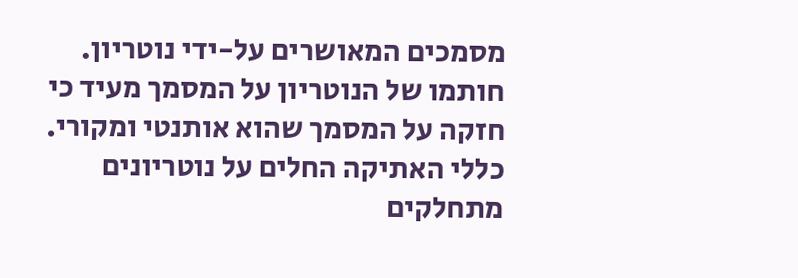מסמכים המאושרים על-ידי נוטריון. חותמו של הנוטריון על המסמך מעיד כי חזקה על המסמך שהוא אותנטי ומקורי. כללי האתיקה החלים על נוטריונים מתחלקים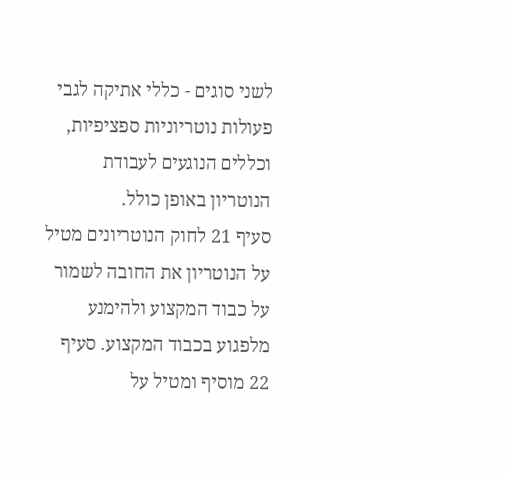לשני סוגים - כללי אתיקה לגבי פעולות נוטריוניות ספציפיות, וכללים הנוגעים לעבודת הנוטריון באופן כולל.
סעיף 21 לחוק הנוטריונים מטיל על הנוטריון את החובה לשמור על כבוד המקצוע ולהימנע מלפגוע בכבוד המקצוע. סעיף 22 מוסיף ומטיל על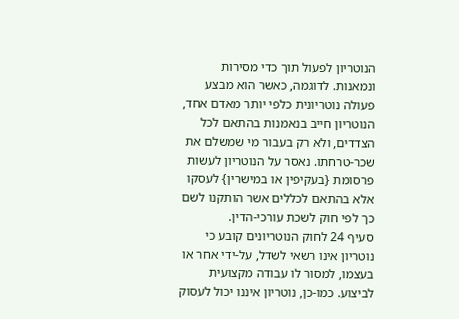הנוטריון לפעול תוך כדי מסירות ונמאנות. לדוגמה, כאשר הוא מבצע פעולה נוטריונית כלפי יותר מאדם אחד, הנוטריון חייב בנאמנות בהתאם לכל הצדדים, ולא רק בעבור מי שמשלם את שכר-טרחתו. נאסר על הנוטריון לעשות פרסומת {בעקיפין או במישרין} לעסקו אלא בהתאם לכללים אשר הותקנו לשם כך לפי חוק לשכת עורכי-הדין.
סעיף 24 לחוק הנוטריונים קובע כי נוטריון אינו רשאי לשדל, על-ידי אחר או בעצמו, למסור לו עבודה מקצועית לביצוע. כמו-כן, נוטריון איננו יכול לעסוק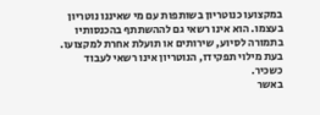במקצועו כנוטריון בשותפות עם מי שאיננו נוטריון בעצמו. הוא אינו רשאי גם לההשתתף בהכנסותיו בתמורה לסיוע, שירותים או תועלת אחרת למקצועו. בעת מילוי תפקידו, הנוטריון אינו רשאי לעבוד כשכיר.
באשר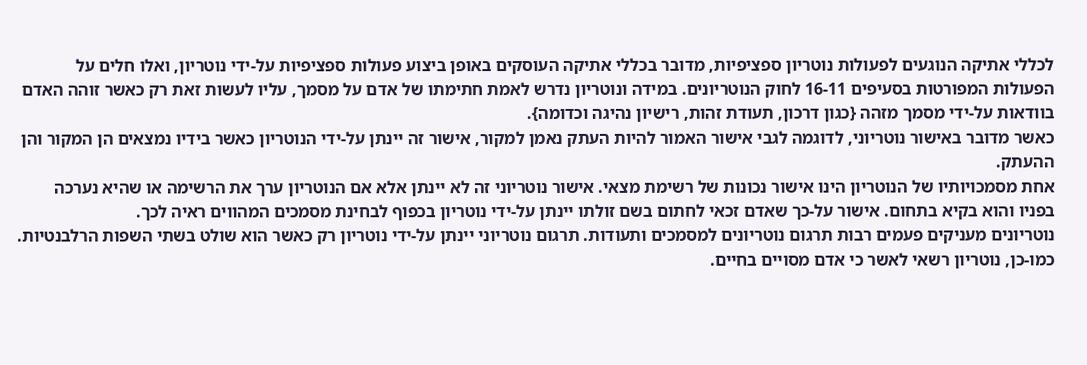לכללי אתיקה הנוגעים לפעולות נוטריון ספציפיות, מדובר בכללי אתיקה העוסקים באופן ביצוע פעולות ספציפיות על-ידי נוטריון, ואלו חלים על הפעולות המפורטות בסעיפים 16-11 לחוק הנוטריונים. במידה ונוטריון נדרש לאמת חתימתו של אדם על מסמך, עליו לעשות זאת רק כאשר זוהה האדם בוודאות על-ידי מסמך מזהה {כגון דרכון, תעודת זהות, רישיון נהיגה וכדומה}.
כאשר מדובר באישור נוטריוני, לדוגמה לגבי אישור האמור להיות העתק נאמן למקור, אישור זה יינתן על-ידי הנוטריון כאשר בידיו נמצאים הן המקור והן ההעתק.
אחת מסמכויותיו של הנוטריון הינו אישור נכונות של רשימת מצאי. אישור נוטריוני זה לא יינתן אלא אם הנוטריון ערך את הרשימה או שהיא נערכה בפניו והוא בקיא בתחום. אישור על-כך שאדם זכאי לחתום בשם זולתו יינתן על-ידי נוטריון בכפוף לבחינת מסמכים המהווים ראיה לכך.
נוטריונים מעניקים פעמים רבות תרגום נוטריונים למסמכים ותעודות. תרגום נוטריוני יינתן על-ידי נוטריון רק כאשר הוא שולט בשתי השפות הרלבנטיות. כמו-כן, נוטריון רשאי לאשר כי אדם מסויים בחיים.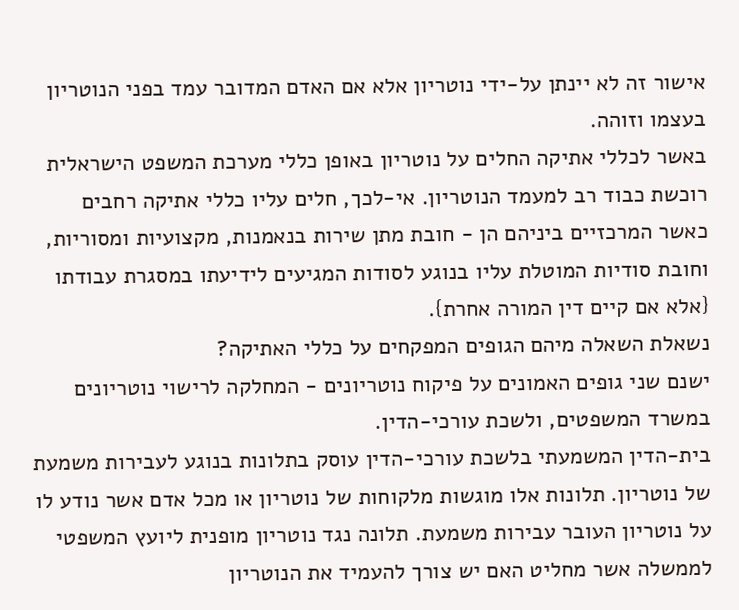אישור זה לא יינתן על-ידי נוטריון אלא אם האדם המדובר עמד בפני הנוטריון בעצמו וזוהה.
באשר לכללי אתיקה החלים על נוטריון באופן כללי מערכת המשפט הישראלית רוכשת כבוד רב למעמד הנוטריון. אי-לכך, חלים עליו כללי אתיקה רחבים כאשר המרכזיים ביניהם הן - חובת מתן שירות בנאמנות, מקצועיות ומסוריות, וחובת סודיות המוטלת עליו בנוגע לסודות המגיעים לידיעתו במסגרת עבודתו {אלא אם קיים דין המורה אחרת}.
נשאלת השאלה מיהם הגופים המפקחים על כללי האתיקה?
ישנם שני גופים האמונים על פיקוח נוטריונים - המחלקה לרישוי נוטריונים במשרד המשפטים, ולשכת עורכי-הדין.
בית-הדין המשמעתי בלשכת עורכי-הדין עוסק בתלונות בנוגע לעבירות משמעת של נוטריון. תלונות אלו מוגשות מלקוחות של נוטריון או מכל אדם אשר נודע לו על נוטריון העובר עבירות משמעת. תלונה נגד נוטריון מופנית ליועץ המשפטי לממשלה אשר מחליט האם יש צורך להעמיד את הנוטריון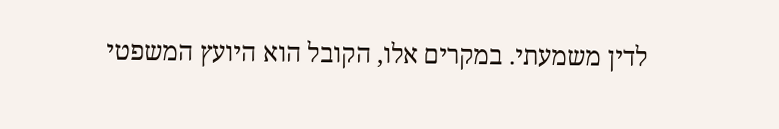לדין משמעתי. במקרים אלו, הקובל הוא היועץ המשפטי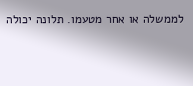לממשלה או אחר מטעמו. תלונה יכולה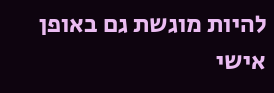להיות מוגשת גם באופן אישי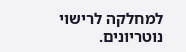למחלקה לרישוי נוטריונים.